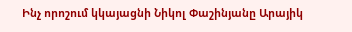Ինչ որոշում կկայացնի Նիկոլ Փաշինյանը Արայիկ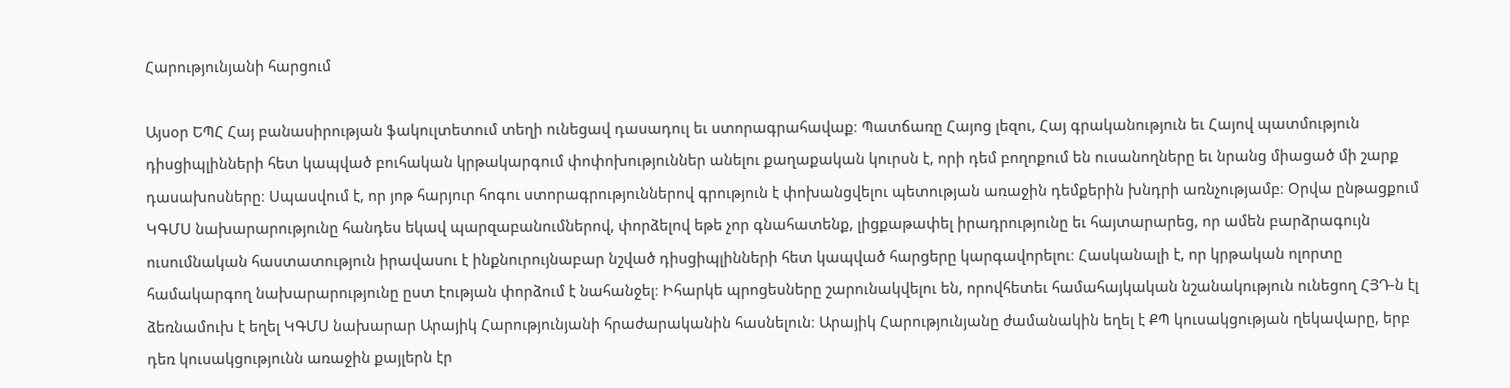Հարությունյանի հարցում

Այսօր ԵՊՀ Հայ բանասիրության ֆակուլտետում տեղի ունեցավ դասադուլ եւ ստորագրահավաք։ Պատճառը Հայոց լեզու, Հայ գրականություն եւ Հայով պատմություն դիսցիպլինների հետ կապված բուհական կրթակարգում փոփոխություններ անելու քաղաքական կուրսն է, որի դեմ բողոքում են ուսանողները եւ նրանց միացած մի շարք դասախոսները։ Սպասվում է, որ յոթ հարյուր հոգու ստորագրություններով գրություն է փոխանցվելու պետության առաջին դեմքերին խնդրի առնչությամբ։ Օրվա ընթացքում ԿԳՄՍ նախարարությունը հանդես եկավ պարզաբանումներով, փորձելով եթե չոր գնահատենք, լիցքաթափել իրադրությունը եւ հայտարարեց, որ ամեն բարձրագույն ուսումնական հաստատություն իրավասու է ինքնուրույնաբար նշված դիսցիպլինների հետ կապված հարցերը կարգավորելու։ Հասկանալի է, որ կրթական ոլորտը համակարգող նախարարությունը ըստ էության փորձում է նահանջել։ Իհարկե պրոցեսները շարունակվելու են, որովհետեւ համահայկական նշանակություն ունեցող ՀՅԴ-ն էլ ձեռնամուխ է եղել ԿԳՄՍ նախարար Արայիկ Հարությունյանի հրաժարականին հասնելուն։ Արայիկ Հարությունյանը ժամանակին եղել է ՔՊ կուսակցության ղեկավարը, երբ դեռ կուսակցությունն առաջին քայլերն էր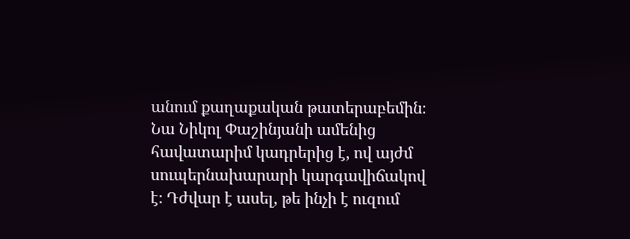անում քաղաքական թատերաբեմին։ Նա Նիկոլ Փաշինյանի ամենից հավատարիմ կադրերից է, ով այժմ սուպերնախարարի կարգավիճակով է։ Դժվար է ասել, թե ինչի է ուզում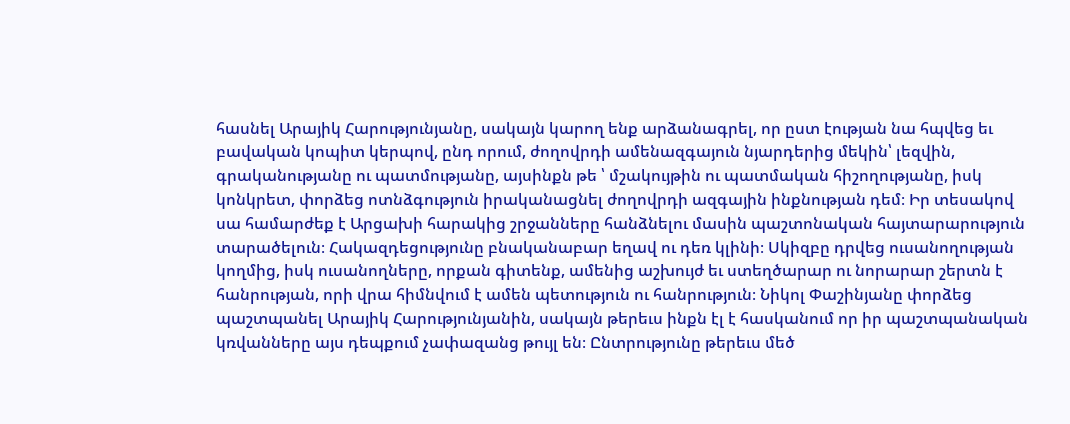հասնել Արայիկ Հարությունյանը, սակայն կարող ենք արձանագրել, որ ըստ էության նա հպվեց եւ բավական կոպիտ կերպով, ընդ որում, ժողովրդի ամենազգայուն նյարդերից մեկին՝ լեզվին, գրականությանը ու պատմությանը, այսինքն թե ՝ մշակույթին ու պատմական հիշողությանը, իսկ կոնկրետ, փորձեց ոտնձգություն իրականացնել ժողովրդի ազգային ինքնության դեմ։ Իր տեսակով սա համարժեք է Արցախի հարակից շրջանները հանձնելու մասին պաշտոնական հայտարարություն տարածելուն։ Հակազդեցությունը բնականաբար եղավ ու դեռ կլինի։ Սկիզբը դրվեց ուսանողության կողմից, իսկ ուսանողները, որքան գիտենք, ամենից աշխույժ եւ ստեղծարար ու նորարար շերտն է հանրության, որի վրա հիմնվում է ամեն պետություն ու հանրություն։ Նիկոլ Փաշինյանը փորձեց պաշտպանել Արայիկ Հարությունյանին, սակայն թերեւս ինքն էլ է հասկանում որ իր պաշտպանական կռվանները այս դեպքում չափազանց թույլ են։ Ընտրությունը թերեւս մեծ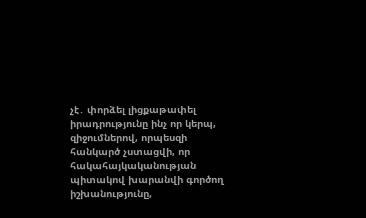չէ․ փորձել լիցքաթափել իրադրությունը ինչ որ կերպ, զիջումներով, որպեսզի հանկարծ չստացվի, որ հակահայկականության պիտակով խարանվի գործող իշխանությունը,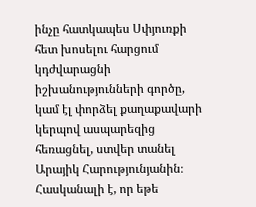ինչը հատկապես Սփյուռքի հետ խոսելու հարցում կդժվարացնի իշխանությունների գործը, կամ էլ փորձել քաղաքավարի կերպով ասպարեզից հեռացնել, ստվեր տանել Արայիկ Հարությունյանին։ Հասկանալի է, որ եթե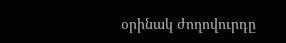օրինակ ժողովուրդը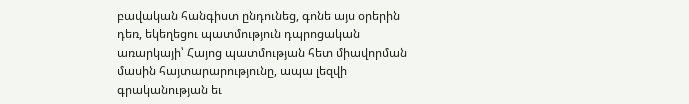բավական հանգիստ ընդունեց, գոնե այս օրերին դեռ, եկեղեցու պատմություն դպրոցական առարկայի՝ Հայոց պատմության հետ միավորման մասին հայտարարությունը, ապա լեզվի գրականության եւ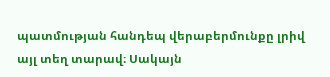պատմության հանդեպ վերաբերմունքը լրիվ այլ տեղ տարավ։ Սակայն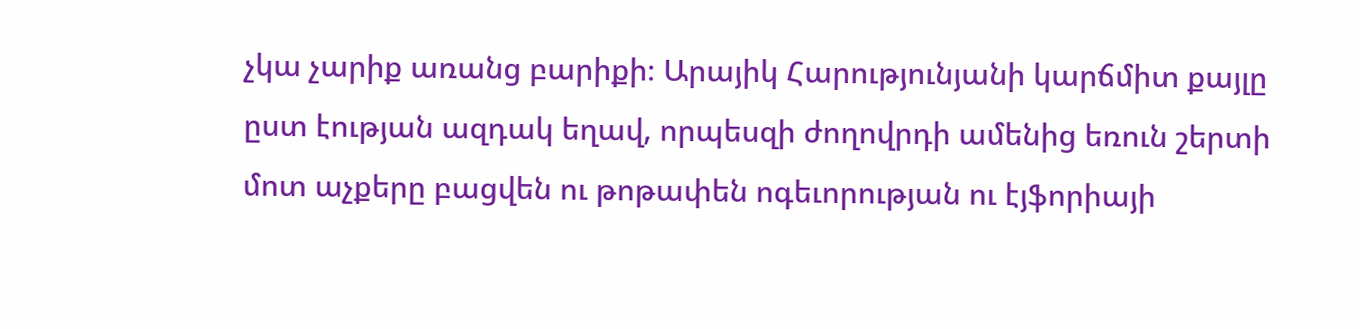չկա չարիք առանց բարիքի։ Արայիկ Հարությունյանի կարճմիտ քայլը ըստ էության ազդակ եղավ, որպեսզի ժողովրդի ամենից եռուն շերտի մոտ աչքերը բացվեն ու թոթափեն ոգեւորության ու էյֆորիայի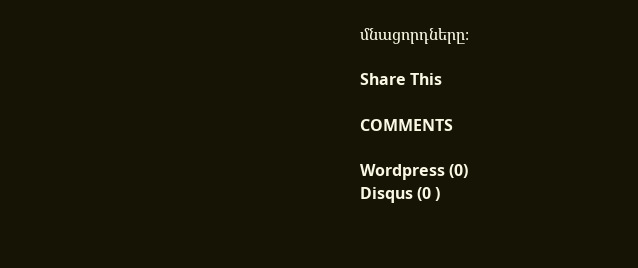մնացորդները։

Share This

COMMENTS

Wordpress (0)
Disqus (0 )